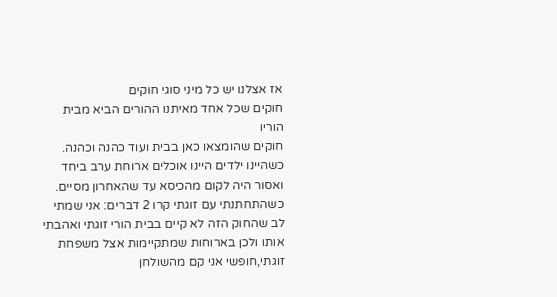אז אצלנו יש כל מיני סוגי חוקים
חוקים שכל אחד מאיתנו ההורים הביא מבית הוריו
חוקים שהומצאו כאן בבית ועוד כהנה וכהנה.
כשהיינו ילדים היינו אוכלים ארוחת ערב ביחד ואסור היה לקום מהכיסא עד שהאחרון מסיים.
כשהתחתנתי עם זוגתי קרו 2 דברים: אני שמתי לב שהחוק הזה לא קיים בבית הורי זוגתי ואהבתי אותו ולכן בארוחות שמתקיימות אצל משפחת זוגתי,חופשי אני קם מהשולחן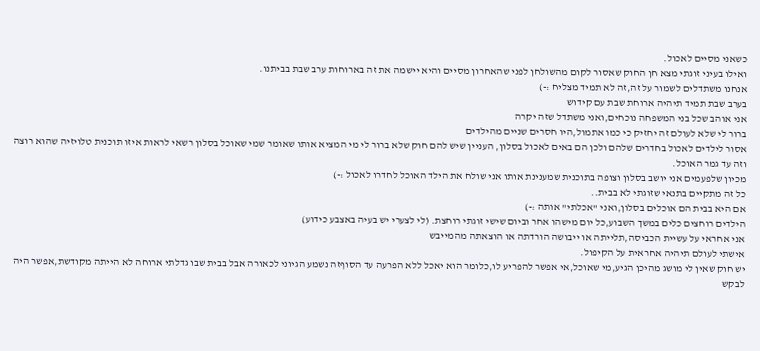כשאני מסיים לאכול.
ואילו בעיני זוגתי מצא חן החוק שאסור לקום מהשולחן לפני שהאחרון מסיים והיא יישמה את זה בארוחות ערב שבת בביתנו.
אנחנו משתדלים לשמור על זה,זה לא תמיד מצליח :-)
בערב שבת תמיד תיהיה ארוחת שבת עם קידוש
אני אוהב שכל בני המשפחה נוכחים,ואני משתדל שזה יקרה
ברור לי שלא לעולם זה יחזיק כי כמו אתמול,היו חסרים שניים מהילדים
אסור לילדים לאכול בחדרים שלהם ולכן הם באים לאכול בסלון, העניין שיש להם חוק שלא ברור לי מי המציא אותו שאומר שמי שאוכל בסלון רשאי לראות איזו תוכנית טלויזיה שהוא רוצה וזה עד גמר האוכל.
מכיון שלפעמים אני יושב בסלון וצופה בתוכנית שמענינת אותו אני שולח את הילד האוכל לחדרו לאכול :-)
כל זה מתקיים בתנאי שזוגתי לא בבית..
אם היא בבית הם אוכלים בסלון,ואני "אכלתי" אותה :-)
הילדים רוחצים כלים במשך השבוע,כל יום מישהו אחר וביום שישי זוגתי רוחצת. (לי לצערי יש בעיה באצבע כידוע)
אני אחראי על עשיית הכביסה,תלייתה או ייבושה הורדתה או הוצאתה מהמייבש
אישתי לעולם תיהיה אחראית על הקיפול.
יש חוק שאין לי מושג מהיכן הגיע,מי שאוכל,אי אפשר להפריע לו,כלומר הוא יאכל ללא הפרעה עד הסוףזה נשמע הגיוני לכאורה אבל בבית שבו גדלתי ארוחה לא הייתה מקודשת,אפשר היה לבקש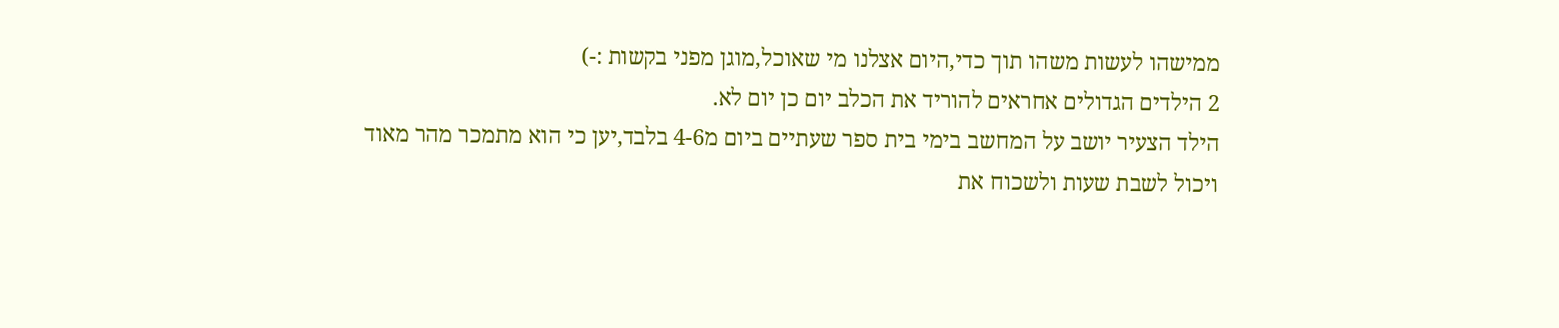ממישהו לעשות משהו תוך כדי,היום אצלנו מי שאוכל,מוגן מפני בקשות :-)
2 הילדים הגדולים אחראים להוריד את הכלב יום כן יום לא.
הילד הצעיר יושב על המחשב בימי בית ספר שעתיים ביום מ4-6 בלבד,יען כי הוא מתמכר מהר מאוד ויכול לשבת שעות ולשכוח את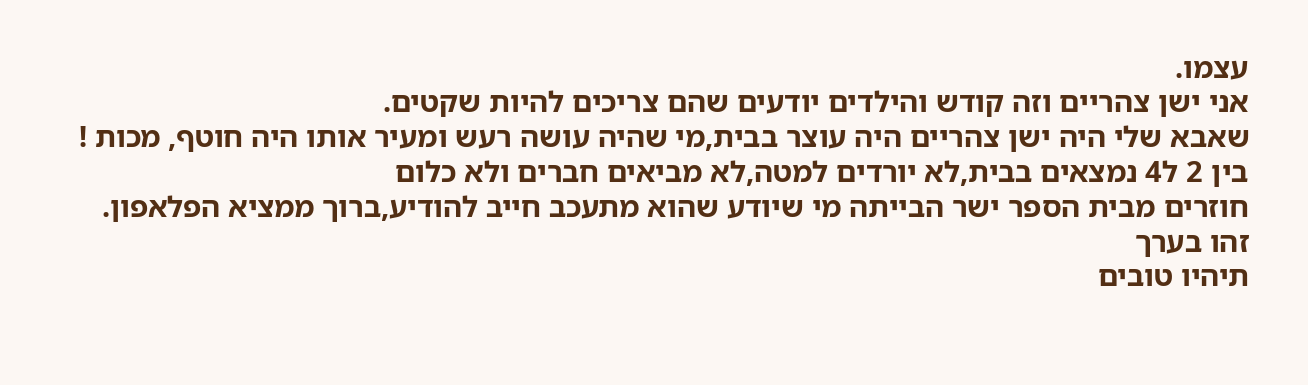עצמו.
אני ישן צהריים וזה קודש והילדים יודעים שהם צריכים להיות שקטים.
שאבא שלי היה ישן צהריים היה עוצר בבית,מי שהיה עושה רעש ומעיר אותו היה חוטף, מכות !
בין 2 ל4 נמצאים בבית,לא יורדים למטה,לא מביאים חברים ולא כלום
חוזרים מבית הספר ישר הבייתה מי שיודע שהוא מתעכב חייב להודיע,ברוך ממציא הפלאפון.
זהו בערך
תיהיו טובים